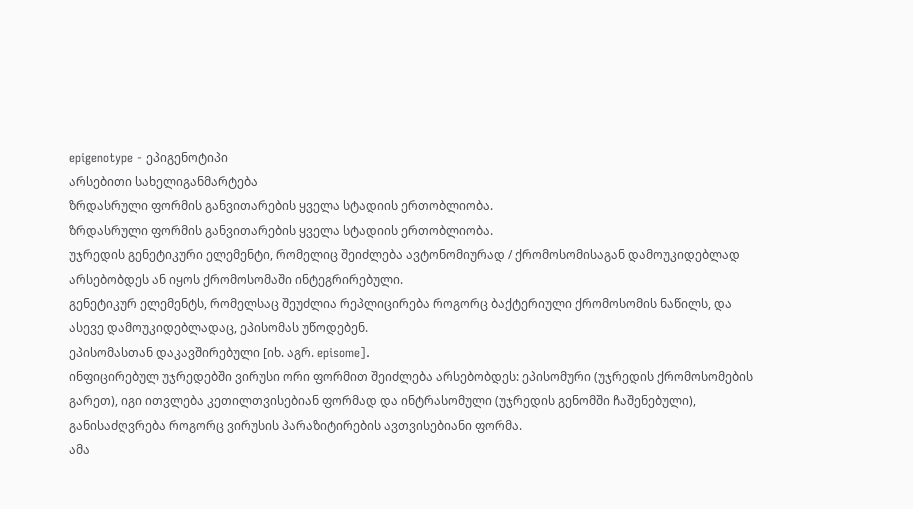epigenotype - ეპიგენოტიპი
არსებითი სახელიგანმარტება
ზრდასრული ფორმის განვითარების ყველა სტადიის ერთობლიობა.
ზრდასრული ფორმის განვითარების ყველა სტადიის ერთობლიობა.
უჯრედის გენეტიკური ელემენტი, რომელიც შეიძლება ავტონომიურად / ქრომოსომისაგან დამოუკიდებლად არსებობდეს ან იყოს ქრომოსომაში ინტეგრირებული.
გენეტიკურ ელემენტს, რომელსაც შეუძლია რეპლიცირება როგორც ბაქტერიული ქრომოსომის ნაწილს, და ასევე დამოუკიდებლადაც, ეპისომას უწოდებენ.
ეპისომასთან დაკავშირებული [იხ. აგრ. episome].
ინფიცირებულ უჯრედებში ვირუსი ორი ფორმით შეიძლება არსებობდეს: ეპისომური (უჯრედის ქრომოსომების გარეთ), იგი ითვლება კეთილთვისებიან ფორმად და ინტრასომული (უჯრედის გენომში ჩაშენებული), განისაძღვრება როგორც ვირუსის პარაზიტირების ავთვისებიანი ფორმა.
ამა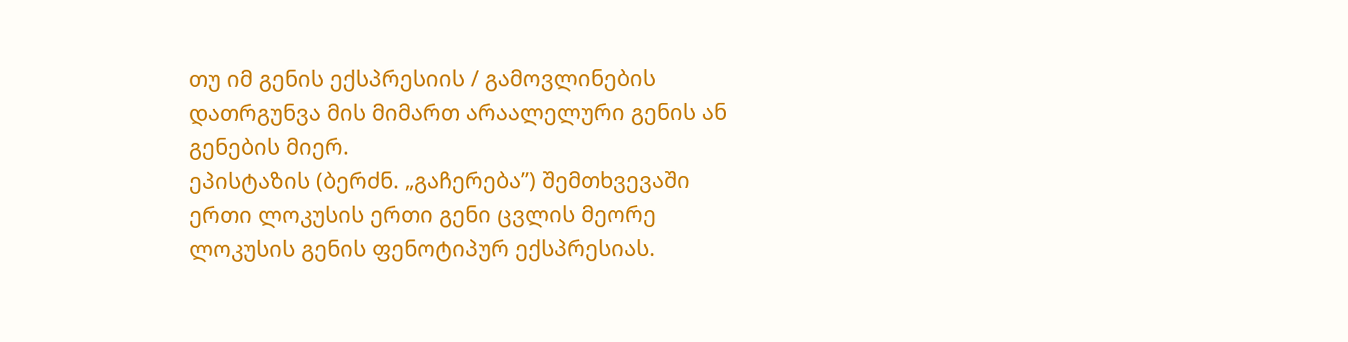თუ იმ გენის ექსპრესიის / გამოვლინების დათრგუნვა მის მიმართ არაალელური გენის ან გენების მიერ.
ეპისტაზის (ბერძნ. „გაჩერება”) შემთხვევაში ერთი ლოკუსის ერთი გენი ცვლის მეორე ლოკუსის გენის ფენოტიპურ ექსპრესიას.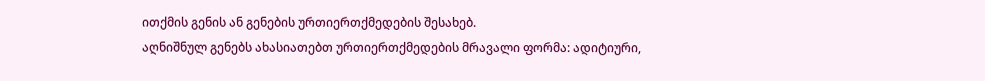ითქმის გენის ან გენების ურთიერთქმედების შესახებ.
აღნიშნულ გენებს ახასიათებთ ურთიერთქმედების მრავალი ფორმა: ადიტიური,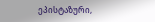ეპისტაზური,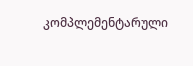კომპლემენტარული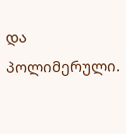და პოლიმერული.